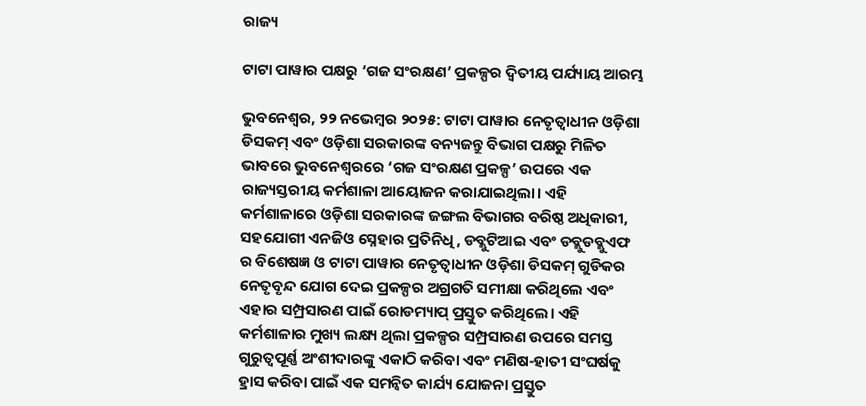ରାଜ୍ୟ

ଟାଟା ପାୱାର ପକ୍ଷରୁ ‘ଗଜ ସଂରକ୍ଷଣ’ ପ୍ରକଳ୍ପର ଦ୍ୱିତୀୟ ପର୍ଯ୍ୟାୟ ଆରମ୍ଭ

ଭୁବନେଶ୍ୱର, ୨୨ ନଭେମ୍ବର ୨୦୨୫: ଟାଟା ପାୱାର ନେତୃତ୍ୱାଧୀନ ଓଡ଼ିଶା ଡିସକମ୍ ଏବଂ ଓଡ଼ିଶା ସରକାରଙ୍କ ବନ୍ୟଜନ୍ତୁ ବିଭାଗ ପକ୍ଷରୁ ମିଳିତ ଭାବରେ ଭୁବନେଶ୍ୱରରେ ‘ଗଜ ସଂରକ୍ଷଣ ପ୍ରକଳ୍ପ’ ଉପରେ ଏକ ରାଜ୍ୟସ୍ତରୀୟ କର୍ମଶାଳା ଆୟୋଜନ କରାଯାଇଥିଲା। ଏହି କର୍ମଶାଳାରେ ଓଡ଼ିଶା ସରକାରଙ୍କ ଜଙ୍ଗଲ ବିଭାଗର ବରିଷ୍ଠ ଅଧିକାରୀ, ସହଯୋଗୀ ଏନଜିଓ ସ୍ନେହାର ପ୍ରତିନିଧି, ଡବ୍ଲୁଟିଆଇ ଏବଂ ଡବ୍ଲୁଡବ୍ଲୁଏଫ ର ବିଶେଷଜ୍ଞ ଓ ଟାଟା ପାୱାର ନେତୃତ୍ୱାଧୀନ ଓଡ଼ିଶା ଡିସକମ୍ ଗୁଡିକର ନେତୃବୃନ୍ଦ ଯୋଗ ଦେଇ ପ୍ରକଳ୍ପର ଅଗ୍ରଗତି ସମୀକ୍ଷା କରିଥିଲେ ଏବଂ ଏହାର ସମ୍ପ୍ରସାରଣ ପାଇଁ ରୋଡମ୍ୟାପ୍ ପ୍ରସ୍ତୁତ କରିଥିଲେ। ଏହି କର୍ମଶାଳାର ମୁଖ୍ୟ ଲକ୍ଷ୍ୟ ଥିଲା ପ୍ରକଳ୍ପର ସମ୍ପ୍ରସାରଣ ଉପରେ ସମସ୍ତ ଗୁରୁତ୍ୱପୂର୍ଣ୍ଣ ଅଂଶୀଦାରଙ୍କୁ ଏକାଠି କରିବା ଏବଂ ମଣିଷ-ହାତୀ ସଂଘର୍ଷକୁ ହ୍ରାସ କରିବା ପାଇଁ ଏକ ସମନ୍ୱିତ କାର୍ଯ୍ୟ ଯୋଜନା ପ୍ରସ୍ତୁତ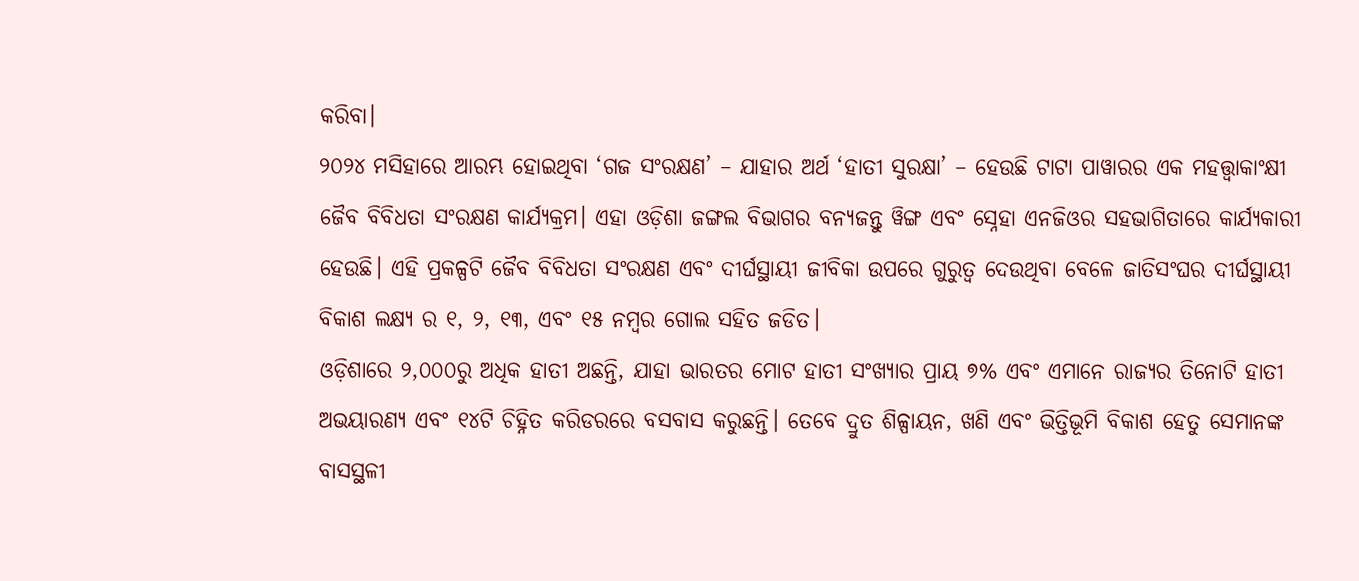କରିବା।
୨୦୨୪ ମସିହାରେ ଆରମ୍ଭ ହୋଇଥିବା ‘ଗଜ ସଂରକ୍ଷଣ’ – ଯାହାର ଅର୍ଥ ‘ହାତୀ ସୁରକ୍ଷା’ – ହେଉଛି ଟାଟା ପାୱାରର ଏକ ମହତ୍ତ୍ୱାକାଂକ୍ଷୀ ଜୈବ ବିବିଧତା ସଂରକ୍ଷଣ କାର୍ଯ୍ୟକ୍ରମ। ଏହା ଓଡ଼ିଶା ଜଙ୍ଗଲ ବିଭାଗର ବନ୍ୟଜନ୍ତୁ ୱିଙ୍ଗ ଏବଂ ସ୍ନେହା ଏନଜିଓର ସହଭାଗିତାରେ କାର୍ଯ୍ୟକାରୀ ହେଉଛି। ଏହି ପ୍ରକଳ୍ପଟି ଜୈବ ବିବିଧତା ସଂରକ୍ଷଣ ଏବଂ ଦୀର୍ଘସ୍ଥାୟୀ ଜୀବିକା ଉପରେ ଗୁରୁତ୍ୱ ଦେଉଥିବା ବେଳେ ଜାତିସଂଘର ଦୀର୍ଘସ୍ଥାୟୀ ବିକାଶ ଲକ୍ଷ୍ୟ ର ୧, ୨, ୧୩, ଏବଂ ୧୫ ନମ୍ବର ଗୋଲ ସହିତ ଜଡିତ।
ଓଡ଼ିଶାରେ ୨,୦୦୦ରୁ ଅଧିକ ହାତୀ ଅଛନ୍ତି, ଯାହା ଭାରତର ମୋଟ ହାତୀ ସଂଖ୍ୟାର ପ୍ରାୟ ୭% ଏବଂ ଏମାନେ ରାଜ୍ୟର ତିନୋଟି ହାତୀ ଅଭୟାରଣ୍ୟ ଏବଂ ୧୪ଟି ଚିହ୍ନିତ କରିଡରରେ ବସବାସ କରୁଛନ୍ତି। ତେବେ ଦ୍ରୁତ ଶିଳ୍ପାୟନ, ଖଣି ଏବଂ ଭିତ୍ତିଭୂମି ବିକାଶ ହେତୁ ସେମାନଙ୍କ ବାସସ୍ଥଳୀ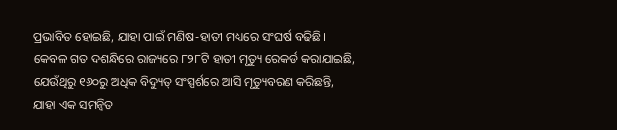ପ୍ରଭାବିତ ହୋଇଛି, ଯାହା ପାଇଁ ମଣିଷ-ହାତୀ ମଧ୍ୟରେ ସଂଘର୍ଷ ବଢିଛି। କେବଳ ଗତ ଦଶନ୍ଧିରେ ରାଜ୍ୟରେ ୮୨୮ଟି ହାତୀ ମୃତ୍ୟୁ ରେକର୍ଡ କରାଯାଇଛି, ଯେଉଁଥିରୁ ୧୬୦ରୁ ଅଧିକ ବିଦ୍ୟୁତ୍ ସଂସ୍ପର୍ଶରେ ଆସି ମୃତ୍ୟୁବରଣ କରିଛନ୍ତି, ଯାହା ଏକ ସମନ୍ୱିତ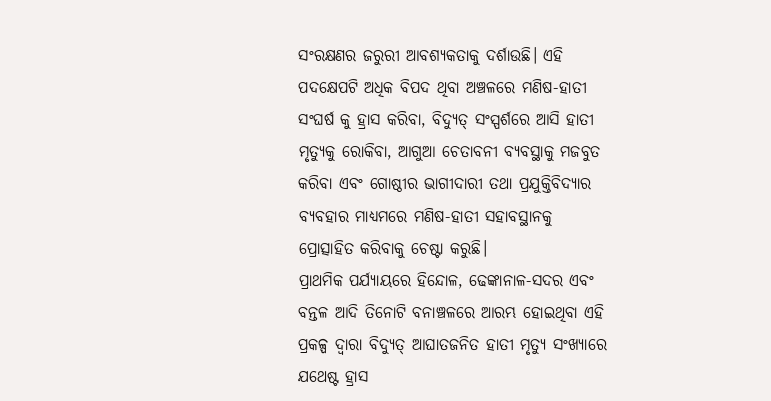ସଂରକ୍ଷଣର ଜରୁରୀ ଆବଶ୍ୟକତାକୁ ଦର୍ଶାଉଛି। ଏହି ପଦକ୍ଷେପଟି ଅଧିକ ବିପଦ ଥିବା ଅଞ୍ଚଳରେ ମଣିଷ-ହାତୀ ସଂଘର୍ଷ କୁ ହ୍ରାସ କରିବା, ବିଦ୍ୟୁତ୍ ସଂସ୍ପର୍ଶରେ ଆସି ହାତୀ ମୃତ୍ୟୁକୁ ରୋକିବା, ଆଗୁଆ ଚେତାବନୀ ବ୍ୟବସ୍ଥାକୁ ମଜବୁତ କରିବା ଏବଂ ଗୋଷ୍ଠୀର ଭାଗୀଦାରୀ ତଥା ପ୍ରଯୁକ୍ତିବିଦ୍ୟାର ବ୍ୟବହାର ମାଧ୍ୟମରେ ମଣିଷ-ହାତୀ ସହାବସ୍ଥାନକୁ ପ୍ରୋତ୍ସାହିତ କରିବାକୁ ଚେଷ୍ଟା କରୁଛି।
ପ୍ରାଥମିକ ପର୍ଯ୍ୟାୟରେ ହିନ୍ଦୋଳ, ଢେଙ୍କାନାଳ-ସଦର ଏବଂ ବନ୍ତଳ ଆଦି ତିନୋଟି ବନାଞ୍ଚଳରେ ଆରମ୍ଭ ହୋଇଥିବା ଏହି ପ୍ରକଳ୍ପ ଦ୍ୱାରା ବିଦ୍ୟୁତ୍ ଆଘାତଜନିତ ହାତୀ ମୃତ୍ୟୁ ସଂଖ୍ୟାରେ ଯଥେଷ୍ଟ ହ୍ରାସ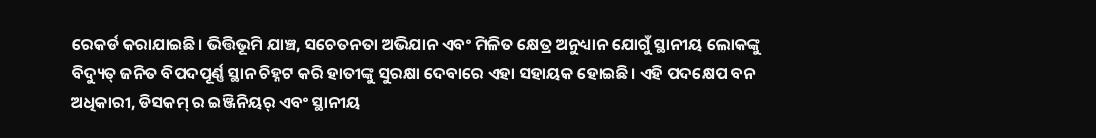ରେକର୍ଡ କରାଯାଇଛି। ଭିତ୍ତିଭୂମି ଯାଞ୍ଚ, ସଚେତନତା ଅଭିଯାନ ଏବଂ ମିଳିତ କ୍ଷେତ୍ର ଅନୁଧ୍ୟାନ ଯୋଗୁଁ ସ୍ଥାନୀୟ ଲୋକଙ୍କୁ ବିଦ୍ୟୁତ୍ ଜନିତ ବିପଦପୂର୍ଣ୍ଣ ସ୍ଥାନ ଚିହ୍ନଟ କରି ହାତୀଙ୍କୁ ସୁରକ୍ଷା ଦେବାରେ ଏହା ସହାୟକ ହୋଇଛି। ଏହି ପଦକ୍ଷେପ ବନ ଅଧିକାରୀ, ଡିସକମ୍ ର ଇଞ୍ଜିନିୟର୍ ଏବଂ ସ୍ଥାନୀୟ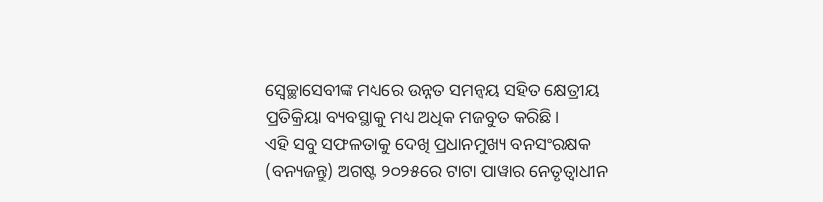ସ୍ୱେଚ୍ଛାସେବୀଙ୍କ ମଧ୍ୟରେ ଉନ୍ନତ ସମନ୍ୱୟ ସହିତ କ୍ଷେତ୍ରୀୟ ପ୍ରତିକ୍ରିୟା ବ୍ୟବସ୍ଥାକୁ ମଧ୍ୟ ଅଧିକ ମଜବୁତ କରିଛି।
ଏହି ସବୁ ସଫଳତାକୁ ଦେଖି ପ୍ରଧାନମୁଖ୍ୟ ବନସଂରକ୍ଷକ (ବନ୍ୟଜନ୍ତୁ) ଅଗଷ୍ଟ ୨୦୨୫ରେ ଟାଟା ପାୱାର ନେତୃତ୍ୱାଧୀନ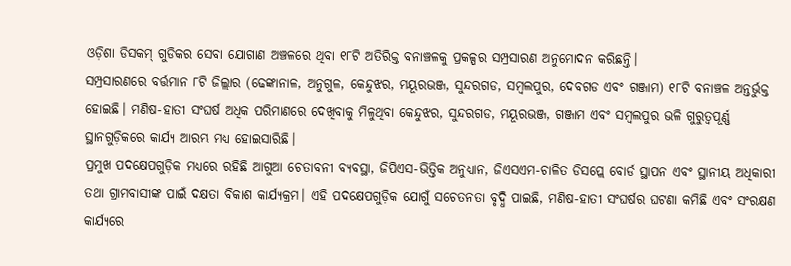ଓଡ଼ିଶା ଡିସକମ୍ ଗୁଡିକର ସେବା ଯୋଗାଣ ଅଞ୍ଚଳରେ ଥିବା ୧୮ଟି ଅତିରିକ୍ତ ବନାଞ୍ଚଳକୁ ପ୍ରକଳ୍ପର ସମ୍ପ୍ରସାରଣ ଅନୁମୋଦନ କରିଛନ୍ତି।
ସମ୍ପ୍ରସାରଣରେ ବର୍ତ୍ତମାନ ୮ଟି ଜିଲ୍ଲାର (ଢେଙ୍କାନାଳ, ଅନୁଗୁଳ, କେନ୍ଦୁଝର, ମୟୂରଭଞ୍ଜ, ସୁନ୍ଦରଗଡ, ସମ୍ବଲପୁର, ଦେବଗଡ ଏବଂ ଗଞ୍ଜାମ) ୧୮ଟି ବନାଞ୍ଚଳ ଅନ୍ତର୍ଭୁକ୍ତ ହୋଇଛି। ମଣିଷ-ହାତୀ ସଂଘର୍ଷ ଅଧିକ ପରିମାଣରେ ଦେଖିବାକୁ ମିଳୁଥିବା କେନ୍ଦୁଝର, ସୁନ୍ଦରଗଡ, ମୟୂରଭଞ୍ଜ, ଗଞ୍ଜାମ ଏବଂ ସମ୍ବଲପୁର ଭଳି ଗୁରୁତ୍ୱପୂର୍ଣ୍ଣ ସ୍ଥାନଗୁଡ଼ିକରେ କାର୍ଯ୍ୟ ଆରମ୍ଭ ମଧ୍ୟ ହୋଇସାରିଛି।
ପ୍ରମୁଖ ପଦକ୍ଷେପଗୁଡ଼ିକ ମଧ୍ୟରେ ରହିଛି ଆଗୁଆ ଚେତାବନୀ ବ୍ୟବସ୍ଥା, ଜିପିଏସ-ଭିତ୍ତିକ ଅନୁଧ୍ୟାନ, ଜିଏସଏମ-ଚାଳିତ ଡିସପ୍ଲେ ବୋର୍ଡ ସ୍ଥାପନ ଏବଂ ସ୍ଥାନୀୟ ଅଧିକାରୀ ତଥା ଗ୍ରାମବାସୀଙ୍କ ପାଇଁ ଦକ୍ଷତା ବିକାଶ କାର୍ଯ୍ୟକ୍ରମ। ଏହି ପଦକ୍ଷେପଗୁଡ଼ିକ ଯୋଗୁଁ ସଚେତନତା ବୃଦ୍ଧି ପାଇଛି, ମଣିଷ-ହାତୀ ସଂଘର୍ଷର ଘଟଣା କମିଛି ଏବଂ ସଂରକ୍ଷଣ କାର୍ଯ୍ୟରେ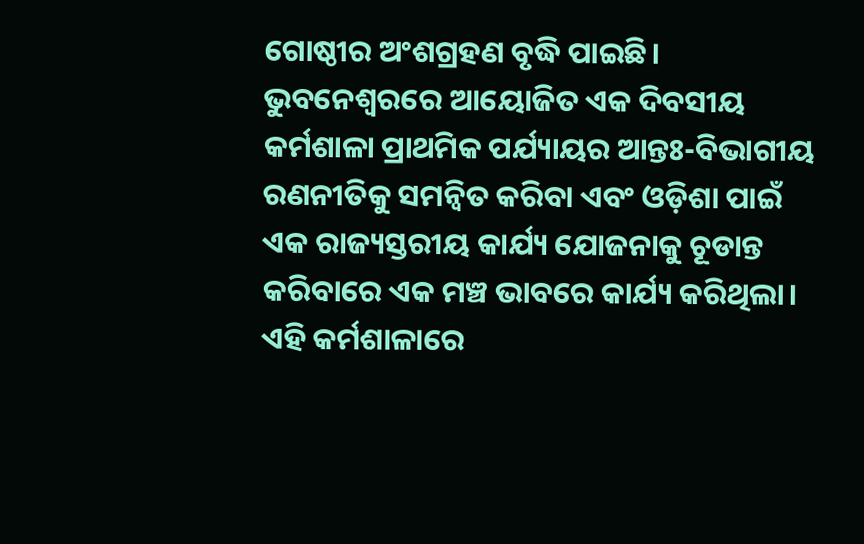ଗୋଷ୍ଠୀର ଅଂଶଗ୍ରହଣ ବୃଦ୍ଧି ପାଇଛି।
ଭୁବନେଶ୍ୱରରେ ଆୟୋଜିତ ଏକ ଦିବସୀୟ କର୍ମଶାଳା ପ୍ରାଥମିକ ପର୍ଯ୍ୟାୟର ଆନ୍ତଃ-ବିଭାଗୀୟ ରଣନୀତିକୁ ସମନ୍ୱିତ କରିବା ଏବଂ ଓଡ଼ିଶା ପାଇଁ ଏକ ରାଜ୍ୟସ୍ତରୀୟ କାର୍ଯ୍ୟ ଯୋଜନାକୁ ଚୂଡାନ୍ତ କରିବାରେ ଏକ ମଞ୍ଚ ଭାବରେ କାର୍ଯ୍ୟ କରିଥିଲା। ଏହି କର୍ମଶାଳାରେ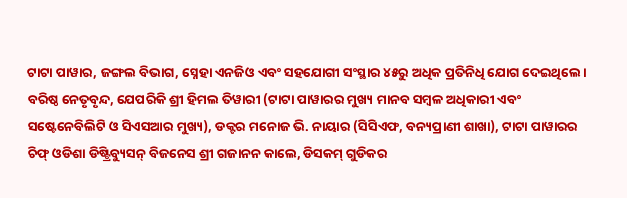ଟାଟା ପାୱାର, ଜଙ୍ଗଲ ବିଭାଗ, ସ୍ନେହା ଏନଜିଓ ଏବଂ ସହଯୋଗୀ ସଂସ୍ଥାର ୪୫ରୁ ଅଧିକ ପ୍ରତିନିଧି ଯୋଗ ଦେଇଥିଲେ। ବରିଷ୍ଠ ନେତୃବୃନ୍ଦ, ଯେପରିକି ଶ୍ରୀ ହିମଲ ତିୱାରୀ (ଟାଟା ପାୱାରର ମୁଖ୍ୟ ମାନବ ସମ୍ବଳ ଅଧିକାରୀ ଏବଂ ସଷ୍ଟେନେବିଲିଟି ଓ ସିଏସଆର ମୁଖ୍ୟ), ଡକ୍ଟର ମନୋଜ ଭି. ନାୟାର (ସିସିଏଫ, ବନ୍ୟପ୍ରାଣୀ ଶାଖା), ଟାଟା ପାୱାରର ଚିଫ୍ ଓଡିଶା ଡିଷ୍ଟ୍ରିବ୍ୟୁସନ୍ ବିଜନେସ ଶ୍ରୀ ଗଜାନନ କାଲେ, ଡିସକମ୍ ଗୁଡିକର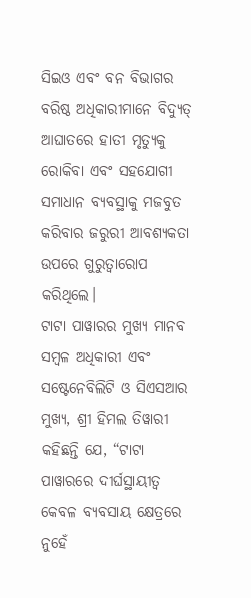ସିଇଓ ଏବଂ ବନ ବିଭାଗର ବରିଷ୍ଠ ଅଧିକାରୀମାନେ ବିଦ୍ୟୁତ୍ ଆଘାତରେ ହାତୀ ମୃତ୍ୟୁକୁ ରୋକିବା ଏବଂ ସହଯୋଗୀ ସମାଧାନ ବ୍ୟବସ୍ଥାକୁ ମଜବୁତ କରିବାର ଜରୁରୀ ଆବଶ୍ୟକତା ଉପରେ ଗୁରୁତ୍ୱାରୋପ କରିଥିଲେ।
ଟାଟା ପାୱାରର ମୁଖ୍ୟ ମାନବ ସମ୍ବଳ ଅଧିକାରୀ ଏବଂ ସଷ୍ଟେନେବିଲିଟି ଓ ସିଏସଆର ମୁଖ୍ୟ, ଶ୍ରୀ ହିମଲ ତିୱାରୀ କହିଛନ୍ତି ଯେ, “ଟାଟା ପାୱାରରେ ଦୀର୍ଘସ୍ଥାୟୀତ୍ୱ କେବଳ ବ୍ୟବସାୟ କ୍ଷେତ୍ରରେ ନୁହେଁ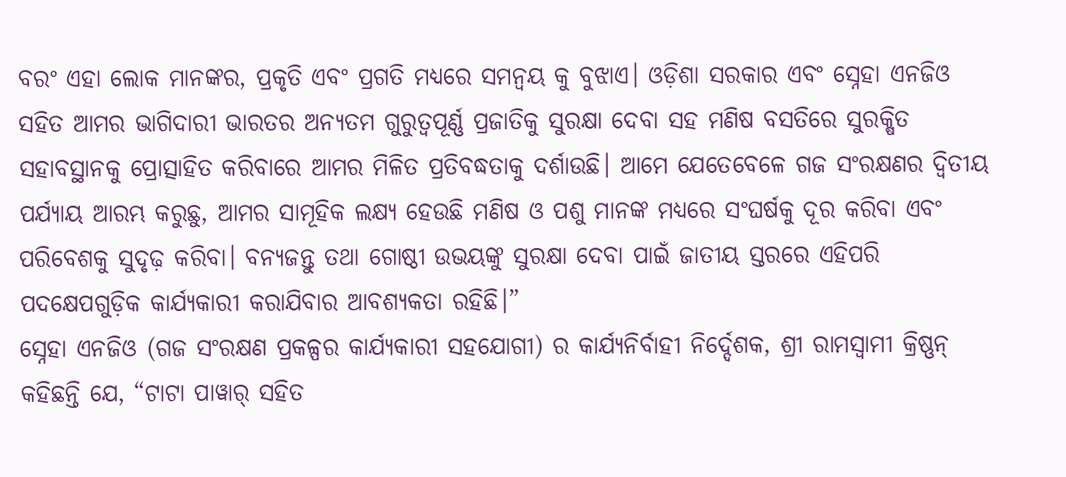ବରଂ ଏହା ଲୋକ ମାନଙ୍କର, ପ୍ରକୃତି ଏବଂ ପ୍ରଗତି ମଧ୍ୟରେ ସମନ୍ୱୟ କୁ ବୁଝାଏ। ଓଡ଼ିଶା ସରକାର ଏବଂ ସ୍ନେହା ଏନଜିଓ ସହିତ ଆମର ଭାଗିଦାରୀ ଭାରତର ଅନ୍ୟତମ ଗୁରୁତ୍ୱପୂର୍ଣ୍ଣ ପ୍ରଜାତିକୁ ସୁରକ୍ଷା ଦେବା ସହ ମଣିଷ ବସତିରେ ସୁରକ୍ଷିତ ସହାବସ୍ଥାନକୁ ପ୍ରୋତ୍ସାହିତ କରିବାରେ ଆମର ମିଳିତ ପ୍ରତିବଦ୍ଧତାକୁ ଦର୍ଶାଉଛି। ଆମେ ଯେତେବେଳେ ଗଜ ସଂରକ୍ଷଣର ଦ୍ୱିତୀୟ ପର୍ଯ୍ୟାୟ ଆରମ୍ଭ କରୁଛୁ, ଆମର ସାମୂହିକ ଲକ୍ଷ୍ୟ ହେଉଛି ମଣିଷ ଓ ପଶୁ ମାନଙ୍କ ମଧ୍ୟରେ ସଂଘର୍ଷକୁ ଦୂର କରିବା ଏବଂ ପରିବେଶକୁ ସୁଦୃଢ଼ କରିବା। ବନ୍ୟଜନ୍ତୁ ତଥା ଗୋଷ୍ଠୀ ଉଭୟଙ୍କୁ ସୁରକ୍ଷା ଦେବା ପାଇଁ ଜାତୀୟ ସ୍ତରରେ ଏହିପରି ପଦକ୍ଷେପଗୁଡ଼ିକ କାର୍ଯ୍ୟକାରୀ କରାଯିବାର ଆବଶ୍ୟକତା ରହିଛି।”
ସ୍ନେହା ଏନଜିଓ (ଗଜ ସଂରକ୍ଷଣ ପ୍ରକଳ୍ପର କାର୍ଯ୍ୟକାରୀ ସହଯୋଗୀ) ର କାର୍ଯ୍ୟନିର୍ବାହୀ ନିର୍ଦ୍ଦେଶକ, ଶ୍ରୀ ରାମସ୍ୱାମୀ କ୍ରିଷ୍ଣନ୍ କହିଛନ୍ତି ଯେ, “ଟାଟା ପାୱାର୍ ସହିତ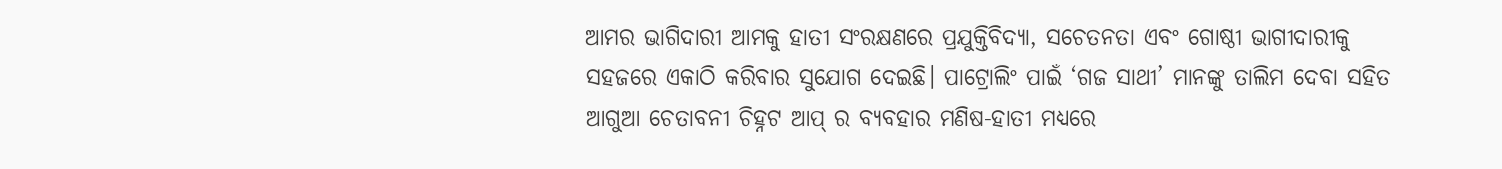ଆମର ଭାଗିଦାରୀ ଆମକୁ ହାତୀ ସଂରକ୍ଷଣରେ ପ୍ରଯୁକ୍ତିବିଦ୍ୟା, ସଚେତନତା ଏବଂ ଗୋଷ୍ଠୀ ଭାଗୀଦାରୀକୁ ସହଜରେ ଏକାଠି କରିବାର ସୁଯୋଗ ଦେଇଛି। ପାଟ୍ରୋଲିଂ ପାଇଁ ‘ଗଜ ସାଥୀ’ ମାନଙ୍କୁ ତାଲିମ ଦେବା ସହିତ ଆଗୁଆ ଚେତାବନୀ ଚିହ୍ନଟ ଆପ୍ ର ବ୍ୟବହାର ମଣିଷ-ହାତୀ ମଧ୍ୟରେ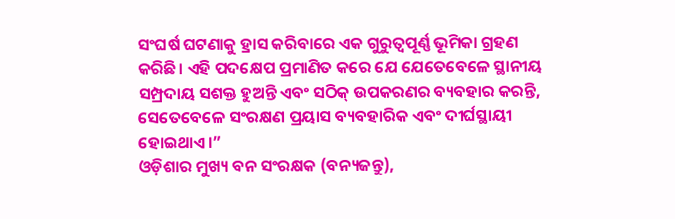ସଂଘର୍ଷ ଘଟଣାକୁ ହ୍ରାସ କରିବାରେ ଏକ ଗୁରୁତ୍ୱପୂର୍ଣ୍ଣ ଭୂମିକା ଗ୍ରହଣ କରିଛି। ଏହି ପଦକ୍ଷେପ ପ୍ରମାଣିତ କରେ ଯେ ଯେତେବେଳେ ସ୍ଥାନୀୟ ସମ୍ପ୍ରଦାୟ ସଶକ୍ତ ହୁଅନ୍ତି ଏବଂ ସଠିକ୍ ଉପକରଣର ବ୍ୟବହାର କରନ୍ତି, ସେତେବେଳେ ସଂରକ୍ଷଣ ପ୍ରୟାସ ବ୍ୟବହାରିକ ଏବଂ ଦୀର୍ଘସ୍ଥାୟୀ ହୋଇଥାଏ।”
ଓଡ଼ିଶାର ମୁଖ୍ୟ ବନ ସଂରକ୍ଷକ (ବନ୍ୟଜନ୍ତୁ),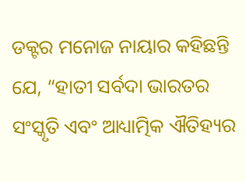ଡକ୍ଟର ମନୋଜ ନାୟାର କହିଛନ୍ତି ଯେ, “ହାତୀ ସର୍ବଦା ଭାରତର ସଂସ୍କୃତି ଏବଂ ଆଧ୍ୟାତ୍ମିକ ଐତିହ୍ୟର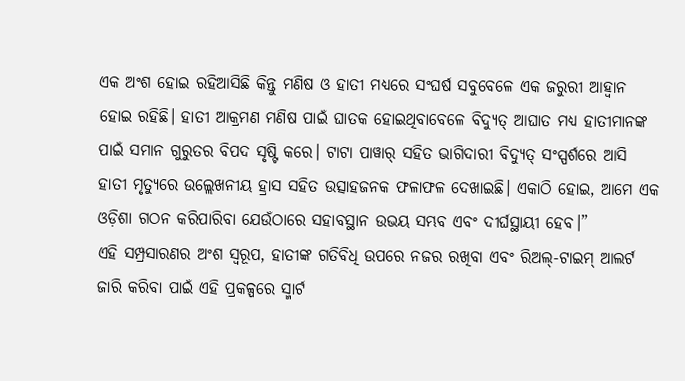ଏକ ଅଂଶ ହୋଇ ରହିଆସିଛି କିନ୍ତୁ ମଣିଷ ଓ ହାତୀ ମଧ୍ୟରେ ସଂଘର୍ଷ ସବୁବେଳେ ଏକ ଜରୁରୀ ଆହ୍ୱାନ ହୋଇ ରହିଛି। ହାତୀ ଆକ୍ରମଣ ମଣିଷ ପାଇଁ ଘାତକ ହୋଇଥିବାବେଳେ ବିଦ୍ୟୁତ୍ ଆଘାତ ମଧ୍ୟ ହାତୀମାନଙ୍କ ପାଇଁ ସମାନ ଗୁରୁତର ବିପଦ ସୃଷ୍ଟି କରେ। ଟାଟା ପାୱାର୍ ସହିତ ଭାଗିଦାରୀ ବିଦ୍ୟୁତ୍ ସଂସ୍ପର୍ଶରେ ଆସି ହାତୀ ମୃତ୍ୟୁରେ ଉଲ୍ଲେଖନୀୟ ହ୍ରାସ ସହିତ ଉତ୍ସାହଜନକ ଫଳାଫଳ ଦେଖାଇଛି। ଏକାଠି ହୋଇ, ଆମେ ଏକ ଓଡ଼ିଶା ଗଠନ କରିପାରିବା ଯେଉଁଠାରେ ସହାବସ୍ଥାନ ଉଭୟ ସମ୍ଭବ ଏବଂ ଦୀର୍ଘସ୍ଥାୟୀ ହେବ।”
ଏହି ସମ୍ପ୍ରସାରଣର ଅଂଶ ସ୍ୱରୂପ, ହାତୀଙ୍କ ଗତିବିଧି ଉପରେ ନଜର ରଖିବା ଏବଂ ରିଅଲ୍‌-ଟାଇମ୍ ଆଲର୍ଟ ଜାରି କରିବା ପାଇଁ ଏହି ପ୍ରକଳ୍ପରେ ସ୍ମାର୍ଟ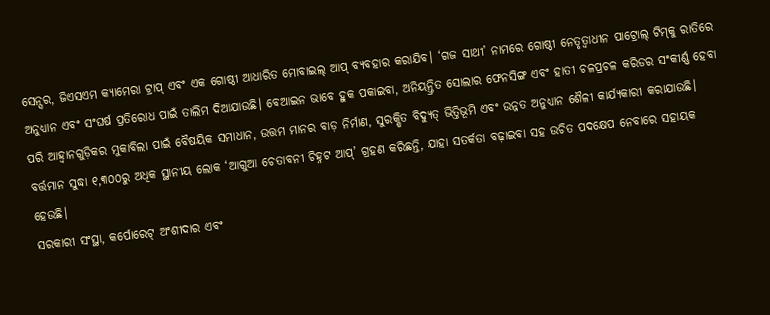ସେନ୍ସର, ଜିଏସଏମ କ୍ୟାମେରା ଟ୍ରାପ୍ ଏବଂ ଏକ ଗୋଷ୍ଠୀ ଆଧାରିତ ମୋବାଇଲ୍ ଆପ୍ ବ୍ୟବହାର କରାଯିବ। ‘ଗଜ ସାଥୀ’ ନାମରେ ଗୋଷ୍ଠୀ ନେତୃତ୍ୱାଧୀନ ପାଟ୍ରୋଲ୍ ଟିମ୍‌କୁ ରାତିରେ ଅନୁଧ୍ୟାନ ଏବଂ ସଂଘର୍ଷ ପ୍ରତିରୋଧ ପାଇଁ ତାଲିମ ଦିଆଯାଉଛି। ବେଆଇନ ଭାବେ ହୁକ ପକାଇବା, ଅନିୟନ୍ତ୍ରିତ ସୋଲାର ଫେନସିଙ୍ଗ ଏବଂ ହାତୀ ଚଳପ୍ରଚଳ କରିଡର ସଂକୀର୍ଣ୍ଣ ହେବା ପରି ଆହ୍ୱାନଗୁଡ଼ିକର ମୁକାବିଲା ପାଇଁ ବୈଷୟିକ ସମାଧାନ, ଉତ୍ତମ ମାନର ବାଡ଼ ନିର୍ମାଣ, ସୁରକ୍ଷିତ ବିଦ୍ୟୁତ୍ ଭିତ୍ତିଭୂମି ଏବଂ ଉନ୍ନତ ଅନୁଧ୍ୟାନ ଶୈଳୀ କାର୍ଯ୍ୟକାରୀ କରାଯାଉଛି। ବର୍ତ୍ତମାନ ସୁଦ୍ଧା ୧,୩୦୦ରୁ ଅଧିକ ସ୍ଥାନୀୟ ଲୋକ ‘ଆଗୁଆ ଚେତାବନୀ ଚିହ୍ନଟ ଆପ୍‌’ ଗ୍ରହଣ କରିଛନ୍ତି, ଯାହା ସତର୍କତା ବଢ଼ାଇବା ସହ ଉଚିତ ପଦକ୍ଷେପ ନେବାରେ ସହାୟକ ହେଉଛି।
ସରକାରୀ ସଂସ୍ଥା, କର୍ପୋରେଟ୍ ଅଂଶୀଦାର ଏବଂ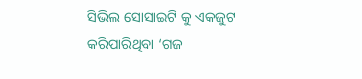ସିଭିଲ ସୋସାଇଟି କୁ ଏକଜୁଟ କରିପାରିଥିବା ‘ଗଜ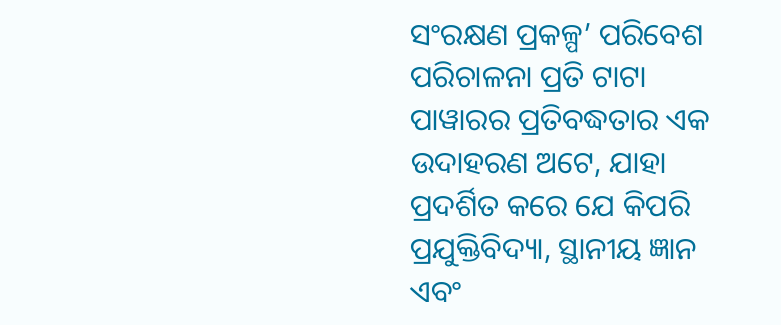ସଂରକ୍ଷଣ ପ୍ରକଳ୍ପ’ ପରିବେଶ ପରିଚାଳନା ପ୍ରତି ଟାଟା ପାୱାରର ପ୍ରତିବଦ୍ଧତାର ଏକ ଉଦାହରଣ ଅଟେ, ଯାହା ପ୍ରଦର୍ଶିତ କରେ ଯେ କିପରି ପ୍ରଯୁକ୍ତିବିଦ୍ୟା, ସ୍ଥାନୀୟ ଜ୍ଞାନ ଏବଂ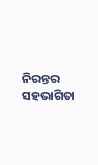ନିରନ୍ତର ସହଭାଗିତା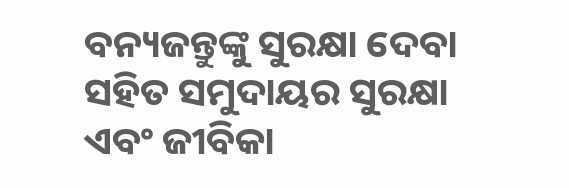ବନ୍ୟଜନ୍ତୁଙ୍କୁ ସୁରକ୍ଷା ଦେବା ସହିତ ସମୁଦାୟର ସୁରକ୍ଷା ଏବଂ ଜୀବିକା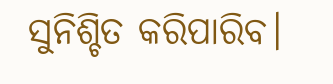ସୁନିଶ୍ଚିତ କରିପାରିବ।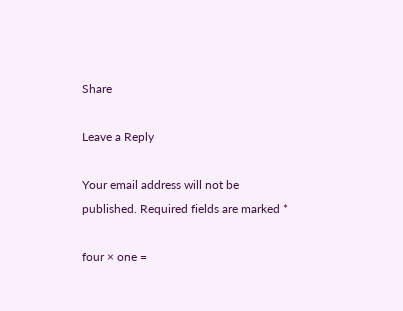Share

Leave a Reply

Your email address will not be published. Required fields are marked *

four × one =